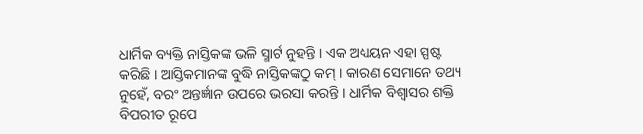ଧାର୍ମିକ ବ୍ୟକ୍ତି ନାସ୍ତିକଙ୍କ ଭଳି ସ୍ମାର୍ଟ ନୁହନ୍ତି । ଏକ ଅଧ୍ୟୟନ ଏହା ସ୍ପଷ୍ଟ କରିଛି । ଆସ୍ତିକମାନଙ୍କ ବୁଦ୍ଧି ନାସ୍ତିକଙ୍କଠୁ କମ୍ । କାରଣ ସେମାନେ ତଥ୍ୟ ନୁହେଁ, ବରଂ ଅନ୍ତର୍ଜ୍ଞାନ ଉପରେ ଭରସା କରନ୍ତି । ଧାର୍ମିକ ବିଶ୍ୱାସର ଶକ୍ତି ବିପରୀତ ରୂପେ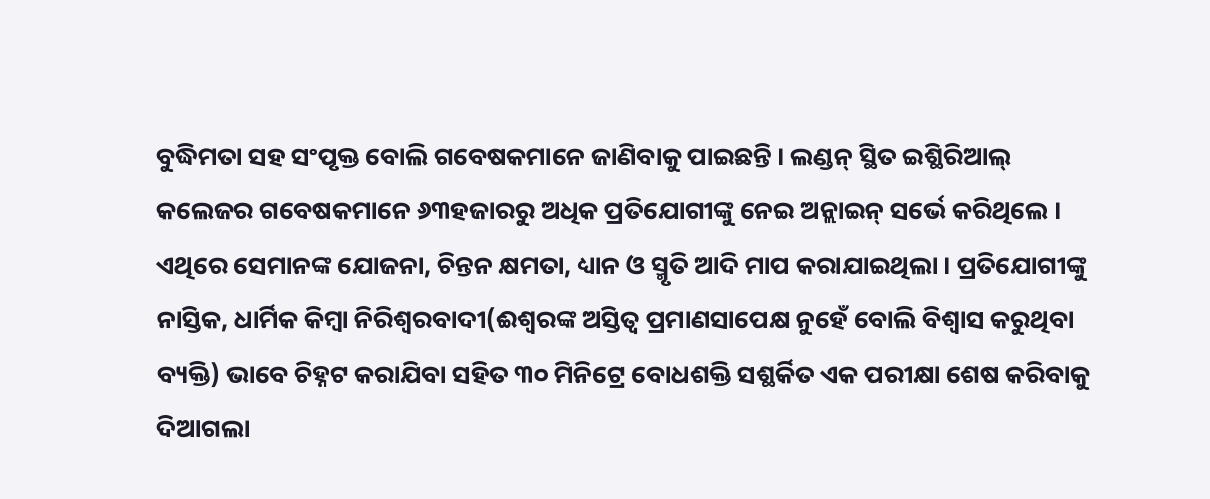ବୁଦ୍ଧିମତା ସହ ସଂପୃକ୍ତ ବୋଲି ଗବେଷକମାନେ ଜାଣିବାକୁ ପାଇଛନ୍ତି । ଲଣ୍ଡନ୍ ସ୍ଥିତ ଇଶ୍ଛିରିଆଲ୍ କଲେଜର ଗବେଷକମାନେ ୬୩ହଜାରରୁ ଅଧିକ ପ୍ରତିଯୋଗୀଙ୍କୁ ନେଇ ଅନ୍ଲାଇନ୍ ସର୍ଭେ କରିଥିଲେ । ଏଥିରେ ସେମାନଙ୍କ ଯୋଜନା, ଚିନ୍ତନ କ୍ଷମତା, ଧ୍ୟାନ ଓ ସ୍ମୃତି ଆଦି ମାପ କରାଯାଇଥିଲା । ପ୍ରତିଯୋଗୀଙ୍କୁ ନାସ୍ତିକ, ଧାର୍ମିକ କିମ୍ବା ନିରିଶ୍ୱରବାଦୀ(ଈଶ୍ୱରଙ୍କ ଅସ୍ତିତ୍ୱ ପ୍ରମାଣସାପେକ୍ଷ ନୁହେଁ ବୋଲି ବିଶ୍ୱାସ କରୁଥିବା ବ୍ୟକ୍ତି) ଭାବେ ଚିହ୍ନଟ କରାଯିବା ସହିତ ୩୦ ମିନିଟ୍ରେ ବୋଧଶକ୍ତି ସଶ୍ଛର୍କିତ ଏକ ପରୀକ୍ଷା ଶେଷ କରିବାକୁ ଦିଆଗଲା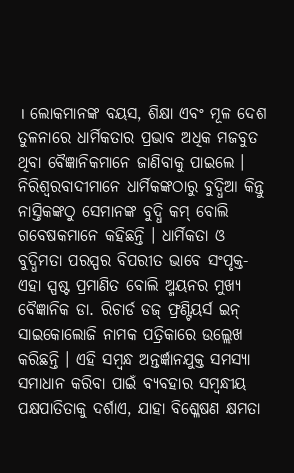। ଲୋକମାନଙ୍କ ବୟସ, ଶିକ୍ଷା ଏବଂ ମୂଳ ଦେଶ ତୁଳନାରେ ଧାର୍ମିକତାର ପ୍ରଭାବ ଅଧିକ ମଜବୁତ ଥିବା ବୈଜ୍ଞାନିକମାନେ ଜାଣିବାକୁ ପାଇଲେ । ନିରିଶ୍ୱରବାଦୀମାନେ ଧାର୍ମିକଙ୍କଠାରୁ ବୁଦ୍ଧିଆ କିନ୍ତୁ ନାସ୍ତିକଙ୍କଠୁ ସେମାନଙ୍କ ବୁଦ୍ଧି କମ୍ ବୋଲି ଗବେଷକମାନେ କହିଛନ୍ତି । ଧାର୍ମିକତା ଓ ବୁଦ୍ଧିମତା ପରସ୍ପର ବିପରୀତ ଭାବେ ସଂପୃକ୍ତ- ଏହା ସ୍ପଷ୍ଟ ପ୍ରମାଣିତ ବୋଲି ଅ୍ମୟନର ମୁଖ୍ୟ ବୈଜ୍ଞାନିକ ଡା. ରିଚାର୍ଡ ଡଜ୍ ଫ୍ରଣ୍ଟିୟର୍ସ ଇନ୍ ସାଇକୋଲୋଜି ନାମକ ପତ୍ରିକାରେ ଉଲ୍ଲେଖ କରିଛନ୍ତି । ଏହି ସମ୍ବନ୍ଧ ଅନ୍ତର୍ଜ୍ଞାନଯୁକ୍ତ ସମସ୍ୟା ସମାଧାନ କରିବା ପାଇଁ ବ୍ୟବହାର ସମ୍ବନ୍ଧୀୟ ପକ୍ଷପାତିତାକୁ ଦର୍ଶାଏ, ଯାହା ବିଶ୍ଳେଷଣ କ୍ଷମତା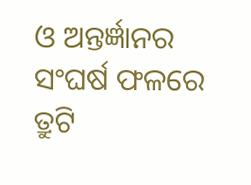ଓ ଅନ୍ତର୍ଜ୍ଞାନର ସଂଘର୍ଷ ଫଳରେ ତ୍ରୁଟି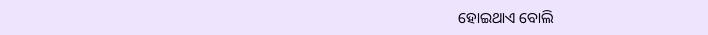ହୋଇଥାଏ ବୋଲି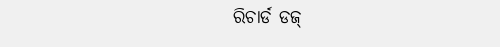ରିଚାର୍ଡ ଡଜ୍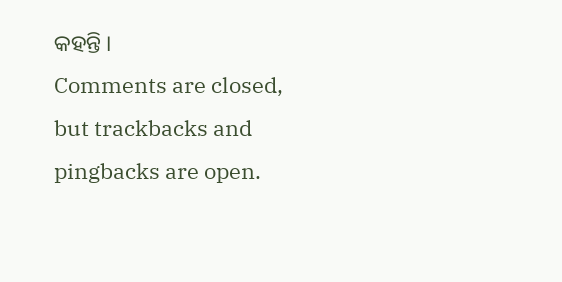କହନ୍ତି ।
Comments are closed, but trackbacks and pingbacks are open.